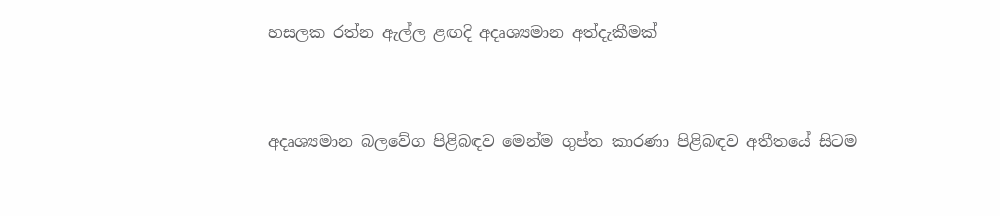හසලක රත්න ඇල්ල ළඟදි අදෘශ්‍යමාන අත්දැකීමක්


අදෘශ්‍යමාන බලවේග පිළිබඳව මෙන්ම ගුප්ත කාරණා පිළිබඳව අතීතයේ සිටම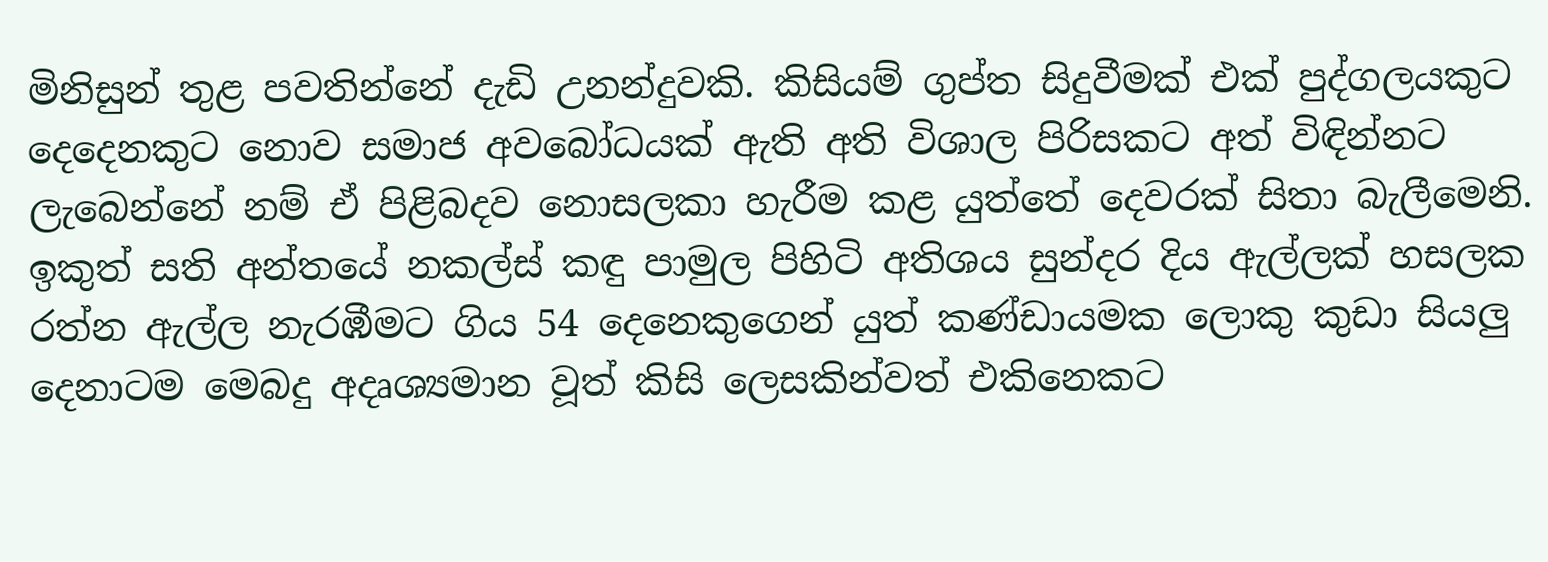මිනිසුන් තුළ පවතින්නේ දැඩි උනන්දුවකි. කිසියම් ගුප්ත සිදුවීමක් එක් පුද්ගලයකුට දෙදෙනකුට නොව සමාජ අවබෝධයක් ඇති අති විශාල පිරිසකට අත් විඳින්නට ලැබෙන්නේ නම් ඒ පිළිබදව නොසලකා හැරීම කළ යුත්තේ දෙවරක් සිතා බැලීමෙනි. ඉකුත් සති අන්තයේ නකල්ස් කඳු පාමුල පිහිටි අතිශය සුන්දර දිය ඇල්ලක් හසලක රත්න ඇල්ල නැරඹීමට ගිය 54 දෙනෙකුගෙන් යුත් කණ්ඩායමක ලොකු කුඩා සියලු දෙනාටම මෙබදු අදෘශ්‍යමාන වූත් කිසි ලෙසකින්වත් එකිනෙකට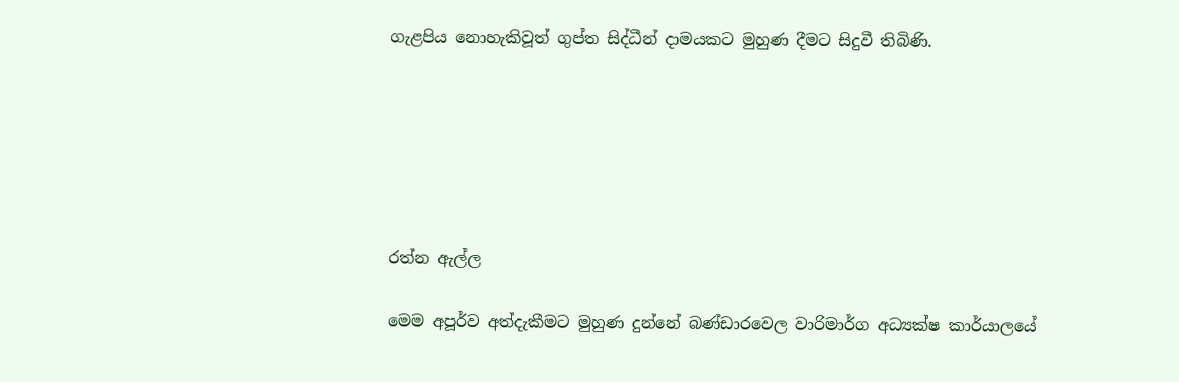ගැළපිය නොහැකිවූත් ගුප්ත සිද්ධීන් දාමයකට මුහුණ දීමට සිදුවී තිබිණි.






රත්න ඇල්ල

මෙම අපූර්ව අත්දැකීමට මුහුණ දුන්නේ බණ්ඩාරවෙල වාරිමාර්ග අධ්‍යක්ෂ කාර්යාලයේ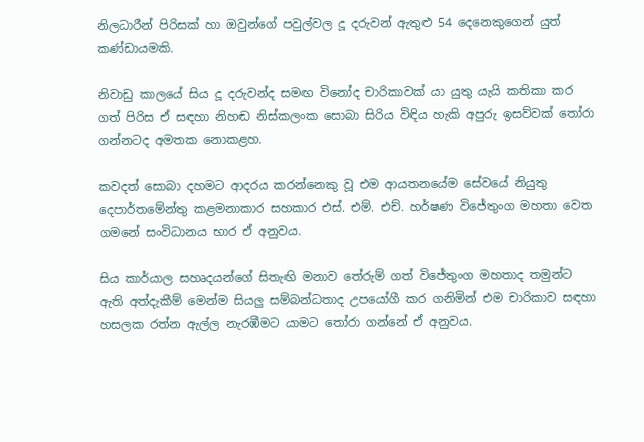නිලධාරීන් පිරිසක් හා ඔවුන්ගේ පවුල්වල දූ දරුවන් ඇතුළු 54 දෙනෙකුගෙන් යුත් කණ්ඩායමකි.

නිවාඩු කාලයේ සිය දූ දරුවන්ද සමඟ විනෝද චාරිකාවක් යා යුතු යැයි කතිකා කර ගත් පිරිස ඒ සඳහා නිහඬ නිස්කලංක සොබා සිරිය විඳිය හැකි අපුරු ඉසව්වක් තෝරා ගන්නටද අමතක නොකළහ.

කවදත් සොබා දහමට ආදරය කරන්නෙකු වූ එම ආයතනයේම සේවයේ නියුතු දෙපාර්තමේන්තු කළමනාකාර සහකාර එස්. එම්. එච්. හර්ෂණ විජේතුංග මහතා වෙත ගමනේ සංවිධානය භාර ඒ අනුවය.

සිය කාර්යාල සහෘදයන්ගේ සිතැඟි මනාව තේරුම් ගත් විජේතුංග මහතාද තමුන්ට ඇති අත්දැකීම් මෙන්ම සියලු සම්බන්ධතාද උපයෝගී කර ගනිමින් එම චාරිකාව සඳහා හසලක රත්න ඇල්ල නැරඹීමට යාමට තෝරා ගන්නේ ඒ අනුවය.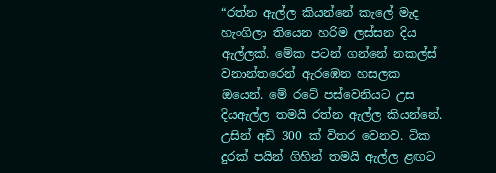“රත්න ඇල්ල කියන්නේ කැලේ මැද හැංගිලා තියෙන හරිම ලස්සන දිය ඇල්ලක්. මේක පටන් ගන්නේ නකල්ස් වනාන්තරෙන් ඇරඹෙන හසලක ඔයෙන්. මේ රටේ පස්වෙනියට උස දියඇල්ල තමයි රත්න ඇල්ල කියන්නේ. උසින් අඩි 300 ක් විතර වෙනව. ටික දුරක් පයින් ගිහින් තමයි ඇල්ල ළඟට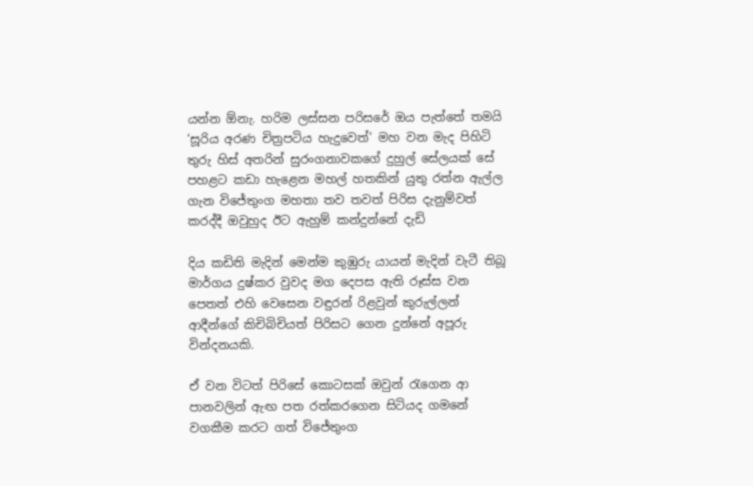යන්න ඕනැ. හරිම ලස්සන පරිසරේ ඔය පැත්තේ තමයි ‘සූරිය අරණ චිත්‍රපටිය හැදුවෙත්’ මහ වන මැද පිහිටි තුරු හිස් අතරින් සුරංගනාවකගේ දුහුල් සේලයක් සේ පහළට කඩා හැළෙන මහල් හතකින් යුතු රත්න ඇල්ල ගැන විජේතුංග මහතා තව තවත් පිරිස දැනුම්වත් කරද්දී ඔවුහුද ඊට ඇහුම් කන්දුන්නේ දැඩි

දිය කඩිති මැදින් මෙන්ම කුඹුරු යායන් මැදින් වැටී තිබූ මාර්ගය දුෂ්කර වුවද මග දෙපස ඇති රූස්ස වන පෙතත් එහි වෙසෙන වඳුරන් රිළවුන් කුරුල්ලන් ආදීන්ගේ කිචිබිචියත් පිරිසට ගෙන දුන්නේ අපූරු වින්දනයකි.

ඒ වන විටත් පිරිසේ කොටසක් ඔවුන් රැගෙන ආ පානවලින් ඇඟ පත රත්කරගෙන සිටියද ගමනේ වගකීම කරට ගත් විජේතුංග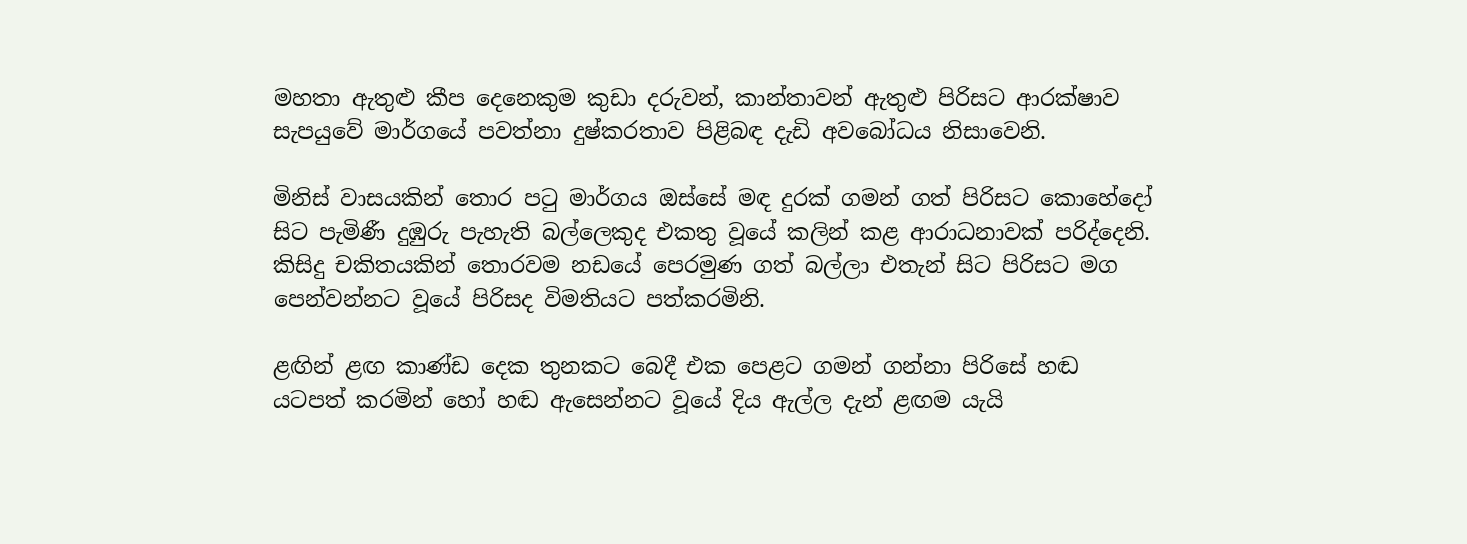මහතා ඇතුළු කීප දෙනෙකුම කුඩා දරුවන්, කාන්තාවන් ඇතුළු පිරිසට ආරක්ෂාව සැපයුවේ මාර්ගයේ පවත්නා දුෂ්කරතාව පිළිබඳ දැඩි අවබෝධය නිසාවෙනි.

මිනිස් වාසයකින් තොර පටු මාර්ගය ඔස්සේ මඳ දුරක් ගමන් ගත් පිරිසට කොහේදෝ සිට පැමිණී දුඹුරු පැහැති බල්ලෙකුද එකතු වූයේ කලින් කළ ආරාධනාවක් පරිද්දෙනි. කිසිදු චකිතයකින් තොරවම නඩයේ පෙරමුණ ගත් බල්ලා එතැන් සිට පිරිසට මග පෙන්වන්නට වූයේ පිරිසද විමතියට පත්කරමිනි.

ළඟින් ළඟ කාණ්ඩ දෙක තුනකට බෙදී එක පෙළට ගමන් ගන්නා පිරිසේ හඬ යටපත් කරමින් හෝ හඬ ඇසෙන්නට වූයේ දිය ඇල්ල දැන් ළඟම යැයි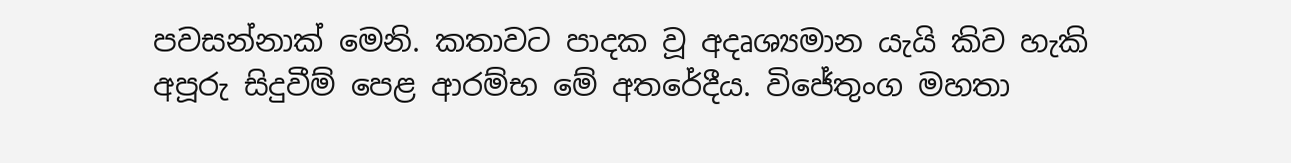පවසන්නාක් මෙනි. කතාවට පාදක වූ අදෘශ්‍යමාන යැයි කිව හැකි අපූරු සිදුවීම් පෙළ ආරම්භ මේ අතරේදීය. විජේතුංග මහතා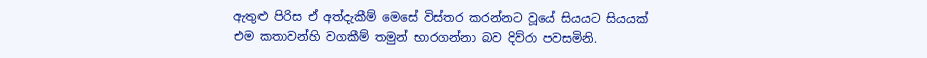ඇතුළු පිරිස ඒ අත්දැකීම් මෙසේ විස්තර කරන්නට වූයේ සියයට සියයක් එම කතාවන්හි වගකීම් තමුන් භාරගන්නා බව දිව්රා පවසමිනි.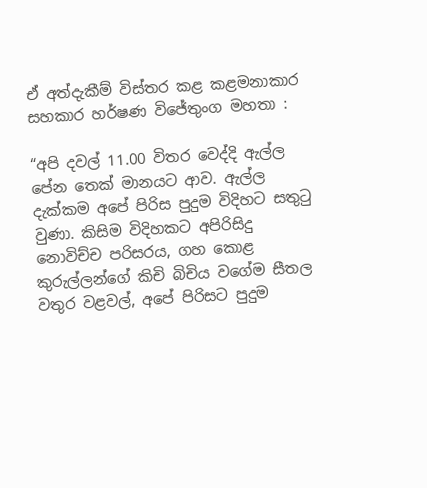ඒ අත්දැකීම් විස්තර කළ කළමනාකාර සහකාර හර්ෂණ විජේතුංග මහතා :

“අපි දවල් 11.00 විතර වෙද්දි ඇල්ල පේන තෙක් මානයට ආව. ඇල්ල දැක්කම අපේ පිරිස පුදුම විදිහට සතුටු වුණා. කිසිම විදිහකට අපිරිසිදු නොවිච්ච පරිසරය, ගහ කොළ කුරුල්ලන්ගේ කිචි බිචිය වගේම සීතල වතුර වළවල්, අපේ පිරිසට පුදුම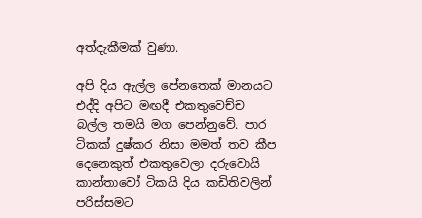අත්දැකීමක් වුණා.

අපි දිය ඇල්ල පේනතෙක් මානයට එද්දි අපිට මඟදී එකතුවෙච්ච බල්ල තමයි මග පෙන්නුවේ. පාර ටිකක් දුෂ්කර නිසා මමත් තව කීප දෙනෙකුත් එකතුවෙලා දරුවොයි කාන්තාවෝ ටිකයි දිය කඩිතිවලින් පරිස්සමට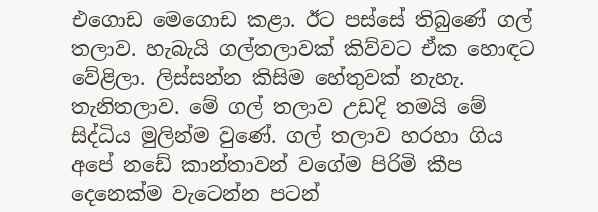එගොඩ මෙගොඩ කළා. ඊට පස්සේ තිබුණේ ගල් තලාව. හැබැයි ගල්තලාවක් කිව්වට ඒක හොඳට වේළිලා. ලිස්සන්න කිසිම හේතුවක් නැහැ. තැනිතලාව. මේ ගල් තලාව උඩදි තමයි මේ සිද්ධිය මුලින්ම වුණේ. ගල් තලාව හරහා ගිය අපේ නඩේ කාන්තාවන් වගේම පිරිමි කීප දෙනෙක්ම වැටෙන්න පටන්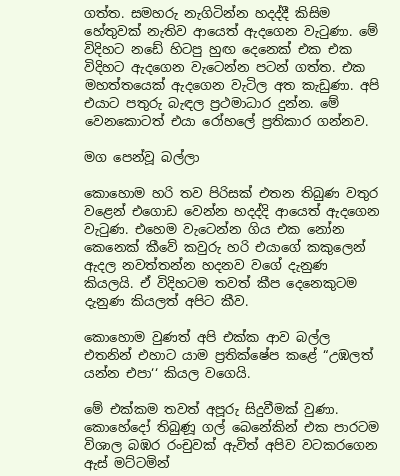ගත්ත. සමහරු නැගිටින්න හදද්දී කිසිම හේතුවක් නැතිව ආයෙත් ඇදගෙන වැටුණා. මේ විදිහට නඩේ හිටපු හුඟ දෙනෙක් එක එක විදිහට ඇදගෙන වැටෙන්න පටන් ගත්ත. එක මහත්තයෙක් ඇදගෙන වැටිල අත කැඩුණා. අපි එයාට පතුරු බැඳල ප්‍රථමාධාර දුන්න. මේ වෙනකොටත් එයා රෝහලේ ප්‍රතිකාර ගන්නව.

මග පෙන්වූ බල්ලා

කොහොම හරි තව පිරිසක් එතන තිබුණ වතුර වළෙන් එගොඩ වෙන්න හදද්දි ආයෙත් ඇදගෙන වැටුණ. එහෙම වැටෙන්න ගිය එක නෝන කෙනෙක් කීවේ කවුරු හරි එයාගේ කකුලෙන් ඇදල නවත්තන්න හදනව වගේ දැනුණ කියලයි. ඒ විදිහටම තවත් කීප දෙනෙකුටම දැනුණ කියලත් අපිට කීව.

කොහොම වුණත් අපි එක්ක ආව බල්ල එතනින් එහාට යාම ප්‍රතික්ෂේප කළේ “උඹලත් යන්න එපා‘‘ කියල වගෙයි.

මේ එක්කම තවත් අපූරු සිදුවීමක් වුණා. කොහේදෝ තිබුණූ ගල් බෙනේකින් එක පාරටම විශාල බඹර රංචුවක් ඇවිත් අපිව වටකරගෙන ඇස් මට්ටමින්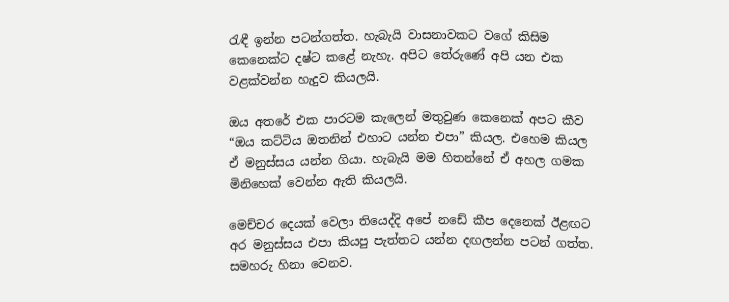රැඳී ඉන්න පටන්ගත්ත. හැබැයි වාසනාවකට වගේ කිසිම කෙනෙක්ට දෂ්ට කළේ නැහැ. අපිට තේරුණේ අපි යන එක වළක්වන්න හැදුව කියලයි.

ඔය අතරේ එක පාරටම කැලෙන් මතුවුණ කෙනෙක් අපට කීව “ඔය කට්ටිය ඔතනින් එහාට යන්න එපා” කියල. එහෙම කියල ඒ මනුස්සය යන්න ගියා. හැබැයි මම හිතන්නේ ඒ අහල ගමක මිනිහෙක් වෙන්න ඇති කියලයි.

මෙච්චර දෙයක් වෙලා තියෙද්දි අපේ නඩේ කීප දෙනෙක් ඊළඟට අර මනුස්සය එපා කියපු පැත්තට යන්න දඟලන්න පටන් ගත්ත. සමහරු හිනා වෙනව.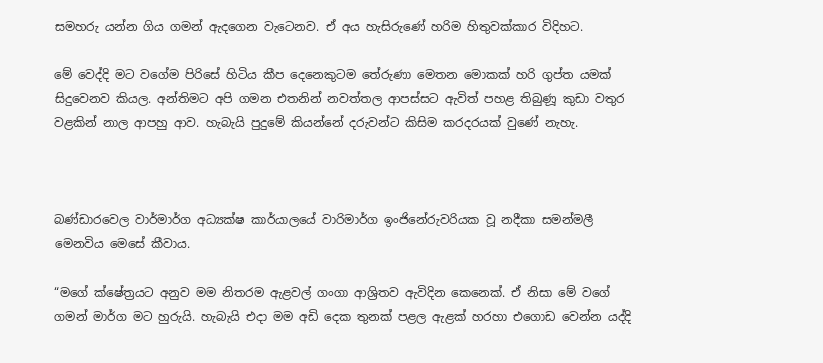සමහරු යන්න ගිය ගමන් ඇදගෙන වැටෙනව. ඒ අය හැසිරුණේ හරිම හිතුවක්කාර විදිහට.

මේ වෙද්දි මට වගේම පිරිසේ හිටිය කීප දෙනෙකුටම තේරුණා මෙතන මොකක් හරි ගුප්ත යමක් සිදුවෙනව කියල. අන්තිමට අපි ගමන එතනින් නවත්තල ආපස්සට ඇවිත් පහළ තිබුණූ කුඩා වතුර වළකින් නාල ආපහු ආව. හැබැයි පුදුමේ කියන්නේ දරුවන්ට කිසිම කරදරයක් වුණේ නැහැ.



බණ්ඩාරවෙල වාර්මාර්ග අධ්‍යක්ෂ කාර්යාලයේ වාරිමාර්ග ඉංජිනේරුවරියක වූ නදීකා සමන්මලී මෙනවිය මෙසේ කීවාය.

“මගේ ක්ෂේත්‍රයට අනුව මම නිතරම ඇළවල් ගංගා ආශ්‍රිතව ඇවිදින කෙනෙක්. ඒ නිසා මේ වගේ ගමන් මාර්ග මට හුරුයි. හැබැයි එදා මම අඩි දෙක තුනක් පළල ඇළක් හරහා එගොඩ වෙන්න යද්දි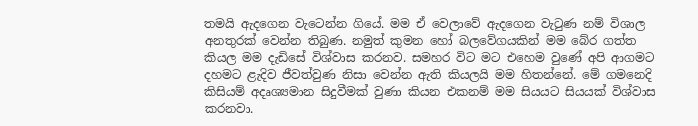තමයි ඇදගෙන වැටෙන්න ගියේ. මම ඒ වෙලාවේ ඇදගෙන වැටුණ නම් විශාල අනතුරක් වෙන්න තිබුණ. නමුත් කුමන හෝ බලවේගයකින් මම බේර ගත්ත කියල මම දැඩිසේ විශ්වාස කරනව. සමහර විට මට එහෙම වුණේ අපි ආගමට දහමට ළැදිව ජීවත්වුණ නිසා වෙන්න ඇති කියලයි මම හිතන්නේ. මේ ගමනෙදි කිසියම් අදෘශ්‍යමාන සිදුවීමක් වුණා කියන එකනම් මම සියයට සියයක් විශ්වාස කරනවා.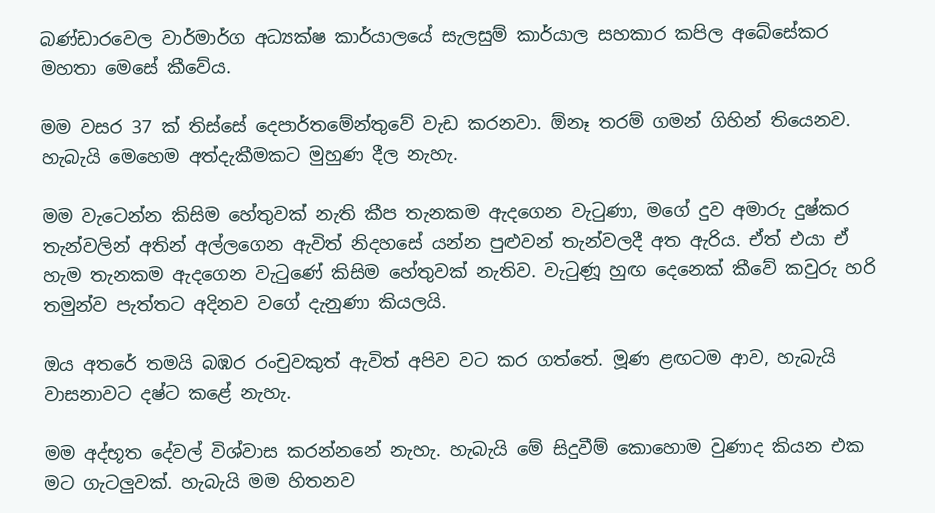බණ්ඩාරවෙල වාර්මාර්ග අධ්‍යක්ෂ කාර්යාලයේ සැලසුම් කාර්යාල සහකාර කපිල අබේසේකර මහතා මෙසේ කීවේය.

මම වසර 37 ක් තිස්සේ දෙපාර්තමේන්තුවේ වැඩ කරනවා. ඕනෑ තරම් ගමන් ගිහින් තියෙනව. හැබැයි මෙහෙම අත්දැකීමකට මුහුණ දීල නැහැ.

මම වැටෙන්න කිසිම හේතුවක් නැති කීප තැනකම ඇදගෙන වැටුණා, මගේ දුව අමාරු දුෂ්කර තැන්වලින් අතින් අල්ලගෙන ඇවිත් නිදහසේ යන්න පුළුවන් තැන්වලදී අත ඇරිය. ඒත් එයා ඒ හැම තැනකම ඇදගෙන වැටුණේ කිසිම හේතුවක් නැතිව. වැටුණූ හුඟ දෙනෙක් කීවේ කවුරු හරි තමුන්ව පැත්තට අදිනව වගේ දැනුණා කියලයි.

ඔය අතරේ තමයි බඹර රංචුවකුත් ඇවිත් අපිව වට කර ගත්තේ. මූණ ළඟටම ආව, හැබැයි වාසනාවට දෂ්ට කළේ නැහැ.

මම අද්භූත දේවල් විශ්වාස කරන්නනේ නැහැ. හැබැයි මේ සිදුවීම් කොහොම වුණාද කියන එක මට ගැටලුවක්. හැබැයි මම හිතනව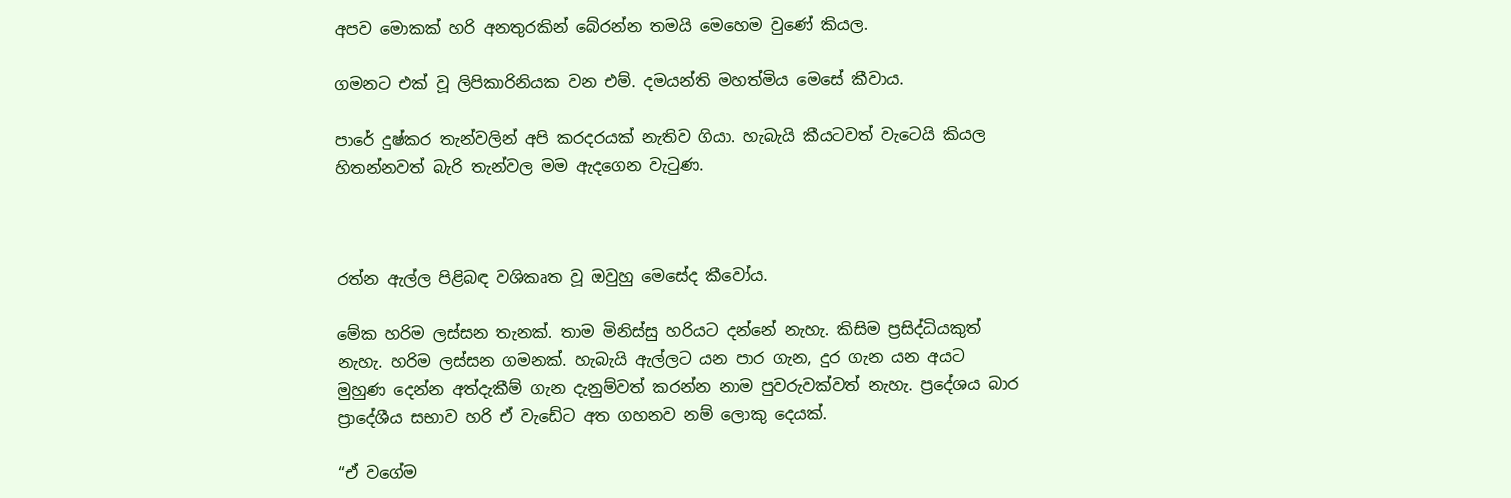අපව මොකක් හරි අනතුරකින් බේරන්න තමයි මෙහෙම වුණේ කියල.

ගමනට එක් වූ ලිපිකාරිනියක වන එම්. දමයන්ති මහත්මිය මෙසේ කීවාය.

පාරේ දුෂ්කර තැන්වලින් අපි කරදරයක් නැතිව ගියා. හැබැයි කීයටවත් වැටෙයි කියල හිතන්නවත් බැරි තැන්වල මම ඇදගෙන වැටුණ.



රත්න ඇල්ල පිළිබඳ වශිකෘත වූ ඔවුහු මෙසේද කීවෝය.

මේක හරිම ලස්සන තැනක්. තාම මිනිස්සු හරියට දන්නේ නැහැ. කිසිම ප්‍රසිද්ධියකුත් නැහැ. හරිම ලස්සන ගමනක්. හැබැයි ඇල්ලට යන පාර ගැන, දුර ගැන යන අයට මුහුණ දෙන්න අත්දැකීම් ගැන දැනුම්වත් කරන්න නාම පුවරුවක්වත් නැහැ. ප්‍රදේශය බාර ප්‍රාදේශීය සභාව හරි ඒ වැඩේට අත ගහනව නම් ලොකු දෙයක්.

“ඒ වගේම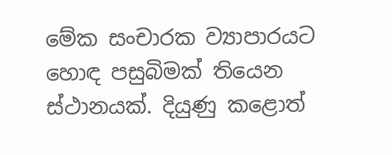මේක සංචාරක ව්‍යාපාරයට හොඳ පසුබිමක් තියෙන ස්ථානයක්. දියුණු කළොත්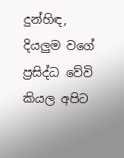දුන්හිඳ, දියලුම වගේ ප්‍රසිද්ධ වේවි කියල අපිට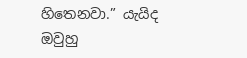හිතෙනවා.” යැයිද ඔවුහු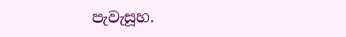පැවැසූහ.